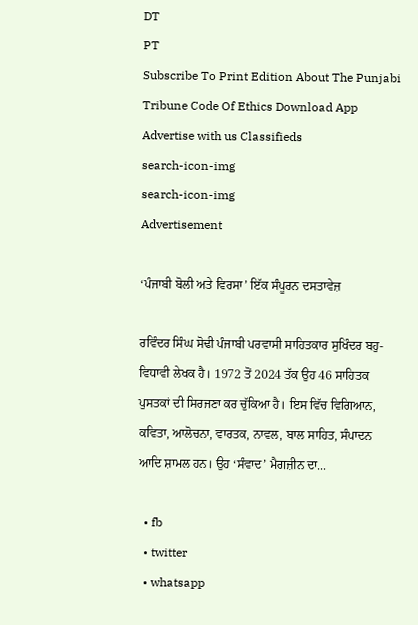DT
PT
Subscribe To Print Edition About The Punjabi Tribune Code Of Ethics Download App Advertise with us Classifieds
search-icon-img
search-icon-img
Advertisement

‘ਪੰਜਾਬੀ ਬੋਲੀ ਅਤੇ ਵਿਰਸਾ’ ਇੱਕ ਸੰਪੂਰਨ ਦਸਤਾਵੇਜ਼

ਰਵਿੰਦਰ ਸਿੰਘ ਸੋਢੀ ਪੰਜਾਬੀ ਪਰਵਾਸੀ ਸਾਹਿਤਕਾਰ ਸੁਖਿੰਦਰ ਬਹੁ-ਵਿਧਾਵੀ ਲੇਖਕ ਹੈ। 1972 ਤੋਂ 2024 ਤੱਕ ਉਹ 46 ਸਾਹਿਤਕ ਪੁਸਤਕਾਂ ਦੀ ਸਿਰਜਣਾ ਕਰ ਚੁੱਕਿਆ ਹੈ। ਇਸ ਵਿੱਚ ਵਿਗਿਆਨ, ਕਵਿਤਾ, ਆਲੋਚਨਾ, ਵਾਰਤਕ, ਨਾਵਲ, ਬਾਲ ਸਾਹਿਤ, ਸੰਪਾਦਨ ਆਦਿ ਸ਼ਾਮਲ ਹਨ। ਉਹ ‘ਸੰਵਾਦ’ ਮੈਗਜ਼ੀਨ ਦਾ...

  • fb
  • twitter
  • whatsapp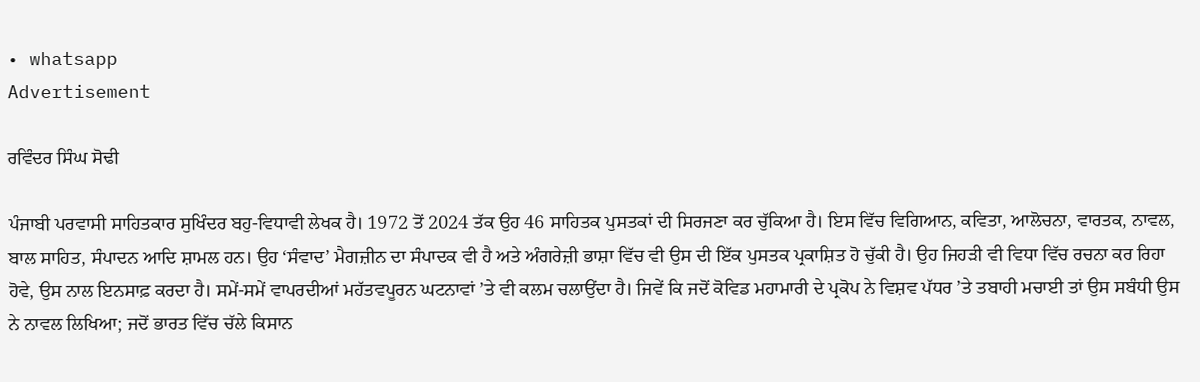• whatsapp
Advertisement

ਰਵਿੰਦਰ ਸਿੰਘ ਸੋਢੀ

ਪੰਜਾਬੀ ਪਰਵਾਸੀ ਸਾਹਿਤਕਾਰ ਸੁਖਿੰਦਰ ਬਹੁ-ਵਿਧਾਵੀ ਲੇਖਕ ਹੈ। 1972 ਤੋਂ 2024 ਤੱਕ ਉਹ 46 ਸਾਹਿਤਕ ਪੁਸਤਕਾਂ ਦੀ ਸਿਰਜਣਾ ਕਰ ਚੁੱਕਿਆ ਹੈ। ਇਸ ਵਿੱਚ ਵਿਗਿਆਨ, ਕਵਿਤਾ, ਆਲੋਚਨਾ, ਵਾਰਤਕ, ਨਾਵਲ, ਬਾਲ ਸਾਹਿਤ, ਸੰਪਾਦਨ ਆਦਿ ਸ਼ਾਮਲ ਹਨ। ਉਹ ‘ਸੰਵਾਦ’ ਮੈਗਜ਼ੀਨ ਦਾ ਸੰਪਾਦਕ ਵੀ ਹੈ ਅਤੇ ਅੰਗਰੇਜ਼ੀ ਭਾਸ਼ਾ ਵਿੱਚ ਵੀ ਉਸ ਦੀ ਇੱਕ ਪੁਸਤਕ ਪ੍ਰਕਾਸ਼ਿਤ ਹੋ ਚੁੱਕੀ ਹੈ। ਉਹ ਜਿਹੜੀ ਵੀ ਵਿਧਾ ਵਿੱਚ ਰਚਨਾ ਕਰ ਰਿਹਾ ਹੋਵੇ, ਉਸ ਨਾਲ ਇਨਸਾਫ਼ ਕਰਦਾ ਹੈ। ਸਮੇਂ-ਸਮੇਂ ਵਾਪਰਦੀਆਂ ਮਹੱਤਵਪੂਰਨ ਘਟਨਾਵਾਂ ’ਤੇ ਵੀ ਕਲਮ ਚਲਾਉਂਦਾ ਹੈ। ਜਿਵੇਂ ਕਿ ਜਦੋਂ ਕੋਵਿਡ ਮਹਾਮਾਰੀ ਦੇ ਪ੍ਰਕੋਪ ਨੇ ਵਿਸ਼ਵ ਪੱਧਰ ’ਤੇ ਤਬਾਹੀ ਮਚਾਈ ਤਾਂ ਉਸ ਸਬੰਧੀ ਉਸ ਨੇ ਨਾਵਲ ਲਿਖਿਆ; ਜਦੋਂ ਭਾਰਤ ਵਿੱਚ ਚੱਲੇ ਕਿਸਾਨ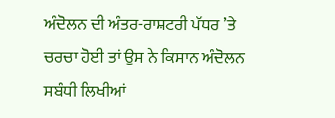ਅੰਦੋਲਨ ਦੀ ਅੰਤਰ-ਰਾਸ਼ਟਰੀ ਪੱਧਰ ’ਤੇ ਚਰਚਾ ਹੋਈ ਤਾਂ ਉਸ ਨੇ ਕਿਸਾਨ ਅੰਦੋਲਨ ਸਬੰਧੀ ਲਿਖੀਆਂ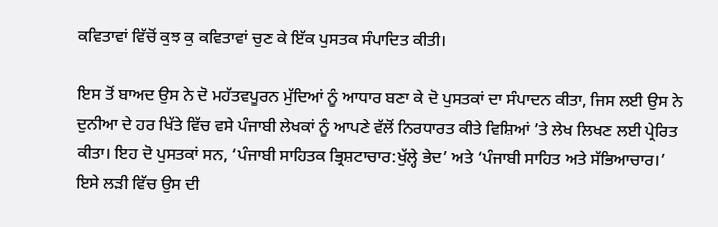ਕਵਿਤਾਵਾਂ ਵਿੱਚੋਂ ਕੁਝ ਕੁ ਕਵਿਤਾਵਾਂ ਚੁਣ ਕੇ ਇੱਕ ਪੁਸਤਕ ਸੰਪਾਦਿਤ ਕੀਤੀ।

ਇਸ ਤੋਂ ਬਾਅਦ ਉਸ ਨੇ ਦੋ ਮਹੱਤਵਪੂਰਨ ਮੁੱਦਿਆਂ ਨੂੰ ਆਧਾਰ ਬਣਾ ਕੇ ਦੋ ਪੁਸਤਕਾਂ ਦਾ ਸੰਪਾਦਨ ਕੀਤਾ, ਜਿਸ ਲਈ ਉਸ ਨੇ ਦੁਨੀਆ ਦੇ ਹਰ ਖਿੱਤੇ ਵਿੱਚ ਵਸੇ ਪੰਜਾਬੀ ਲੇਖਕਾਂ ਨੂੰ ਆਪਣੇ ਵੱਲੋਂ ਨਿਰਧਾਰਤ ਕੀਤੇ ਵਿਸ਼ਿਆਂ ’ਤੇ ਲੇਖ ਲਿਖਣ ਲਈ ਪ੍ਰੇਰਿਤ ਕੀਤਾ। ਇਹ ਦੋ ਪੁਸਤਕਾਂ ਸਨ, ‘ਪੰਜਾਬੀ ਸਾਹਿਤਕ ਭ੍ਰਿਸ਼ਟਾਚਾਰ:ਖੁੱਲ੍ਹੇ ਭੇਦ’ ਅਤੇ ‘ਪੰਜਾਬੀ ਸਾਹਿਤ ਅਤੇ ਸੱਭਿਆਚਾਰ।’ ਇਸੇ ਲੜੀ ਵਿੱਚ ਉਸ ਦੀ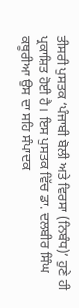ਤੀਸਰੀ ਪੁਸਤਕ ‘ਪੰਜਾਬੀ ਬੋਲੀ ਅਤੇ ਵਿਰਸਾ (ਨਿਬੰਧ)’ ਹੁਣੇ ਹੀ ਪ੍ਰਕਾਸ਼ਿਤ ਹੋਈ ਹੈ। ਇਸ ਪੁਸਤਕ ਵਿੱਚ ਡਾ. ਦਲਬੀਰ ਸਿੰਘ ਕਥੂਰੀਆ ਉਸ ਦਾ ਸਹਿ ਸੰਪਾਦਕ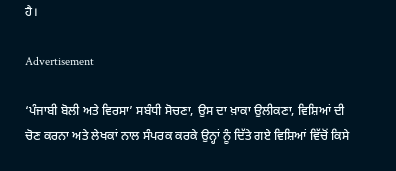ਹੈ।

Advertisement

‘ਪੰਜਾਬੀ ਬੋਲੀ ਅਤੇ ਵਿਰਸਾ’ ਸਬੰਧੀ ਸੋਚਣਾ, ਉਸ ਦਾ ਖ਼ਾਕਾ ਉਲੀਕਣਾ, ਵਿਸ਼ਿਆਂ ਦੀ ਚੋਣ ਕਰਨਾ ਅਤੇ ਲੇਖਕਾਂ ਨਾਲ ਸੰਪਰਕ ਕਰਕੇ ਉਨ੍ਹਾਂ ਨੂੰ ਦਿੱਤੇ ਗਏ ਵਿਸ਼ਿਆਂ ਵਿੱਚੋਂ ਕਿਸੇ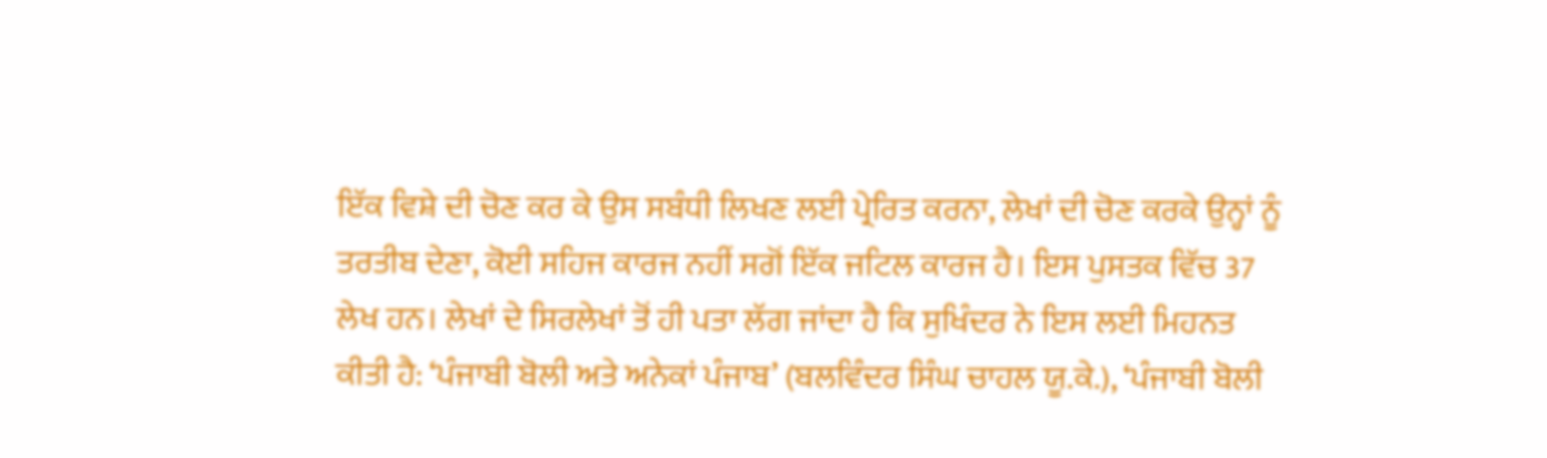ਇੱਕ ਵਿਸ਼ੇ ਦੀ ਚੋਣ ਕਰ ਕੇ ਉਸ ਸਬੰਧੀ ਲਿਖਣ ਲਈ ਪ੍ਰੇਰਿਤ ਕਰਨਾ, ਲੇਖਾਂ ਦੀ ਚੋਣ ਕਰਕੇ ਉਨ੍ਹਾਂ ਨੂੰ ਤਰਤੀਬ ਦੇਣਾ, ਕੋਈ ਸਹਿਜ ਕਾਰਜ ਨਹੀਂ ਸਗੋਂ ਇੱਕ ਜਟਿਲ ਕਾਰਜ ਹੈ। ਇਸ ਪੁਸਤਕ ਵਿੱਚ 37 ਲੇਖ ਹਨ। ਲੇਖਾਂ ਦੇ ਸਿਰਲੇਖਾਂ ਤੋਂ ਹੀ ਪਤਾ ਲੱਗ ਜਾਂਦਾ ਹੈ ਕਿ ਸੁਖਿੰਦਰ ਨੇ ਇਸ ਲਈ ਮਿਹਨਤ ਕੀਤੀ ਹੈ: ‘ਪੰਜਾਬੀ ਬੋਲੀ ਅਤੇ ਅਨੇਕਾਂ ਪੰਜਾਬ’ (ਬਲਵਿੰਦਰ ਸਿੰਘ ਚਾਹਲ ਯੂ.ਕੇ.), ‘ਪੰਜਾਬੀ ਬੋਲੀ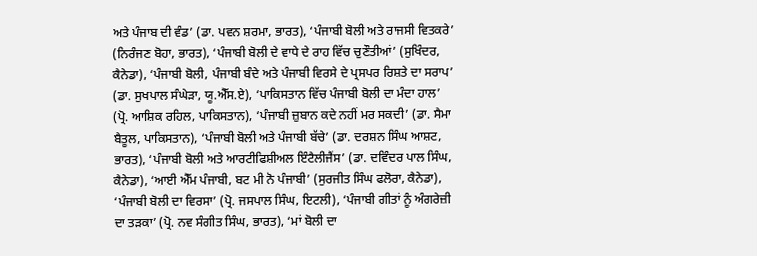ਅਤੇ ਪੰਜਾਬ ਦੀ ਵੰਡ’ (ਡਾ. ਪਵਨ ਸ਼ਰਮਾ, ਭਾਰਤ), ‘ਪੰਜਾਬੀ ਬੋਲੀ ਅਤੇ ਰਾਜਸੀ ਵਿਤਕਰੇ’ (ਨਿਰੰਜਣ ਬੋਹਾ, ਭਾਰਤ), ‘ਪੰਜਾਬੀ ਬੋਲੀ ਦੇ ਵਾਧੇ ਦੇ ਰਾਹ ਵਿੱਚ ਚੁਣੌਤੀਆਂ’ (ਸੁਖਿੰਦਰ, ਕੈਨੇਡਾ), ‘ਪੰਜਾਬੀ ਬੋਲੀ, ਪੰਜਾਬੀ ਬੰਦੇ ਅਤੇ ਪੰਜਾਬੀ ਵਿਰਸੇ ਦੇ ਪ੍ਰਸਪਰ ਰਿਸ਼ਤੇ ਦਾ ਸਰਾਪ’ (ਡਾ. ਸੁਖਪਾਲ ਸੰਘੇੜਾ, ਯੂ.ਐੱਸ.ਏ), ‘ਪਾਕਿਸਤਾਨ ਵਿੱਚ ਪੰਜਾਬੀ ਬੋਲੀ ਦਾ ਮੰਦਾ ਹਾਲ’ (ਪ੍ਰੋ. ਆਸ਼ਿਕ ਰਹਿਲ, ਪਾਕਿਸਤਾਨ), ‘ਪੰਜਾਬੀ ਜ਼ੁਬਾਨ ਕਦੇ ਨਹੀਂ ਮਰ ਸਕਦੀ’ (ਡਾ. ਸੈਮਾ ਬੈਤੂਲ, ਪਾਕਿਸਤਾਨ), ‘ਪੰਜਾਬੀ ਬੋਲੀ ਅਤੇ ਪੰਜਾਬੀ ਬੱਚੇ’ (ਡਾ. ਦਰਸ਼ਨ ਸਿੰਘ ਆਸ਼ਟ, ਭਾਰਤ), ‘ਪੰਜਾਬੀ ਬੋਲੀ ਅਤੇ ਆਰਟੀਫਿਸ਼ੀਅਲ ਇੰਟੈਲੀਜੈਂਸ’ (ਡਾ. ਦਵਿੰਦਰ ਪਾਲ ਸਿੰਘ, ਕੈਨੇਡਾ), ‘ਆਈ ਐੱਮ ਪੰਜਾਬੀ, ਬਟ ਮੀ ਨੋ ਪੰਜਾਬੀ’ (ਸੁਰਜੀਤ ਸਿੰਘ ਫਲੋਰਾ, ਕੈਨੇਡਾ), ‘ਪੰਜਾਬੀ ਬੋਲੀ ਦਾ ਵਿਰਸਾ’ (ਪ੍ਰੋ. ਜਸਪਾਲ ਸਿੰਘ, ਇਟਲੀ), ‘ਪੰਜਾਬੀ ਗੀਤਾਂ ਨੂੰ ਅੰਗਰੇਜ਼ੀ ਦਾ ਤੜਕਾ’ (ਪ੍ਰੋ. ਨਵ ਸੰਗੀਤ ਸਿੰਘ, ਭਾਰਤ), ‘ਮਾਂ ਬੋਲੀ ਦਾ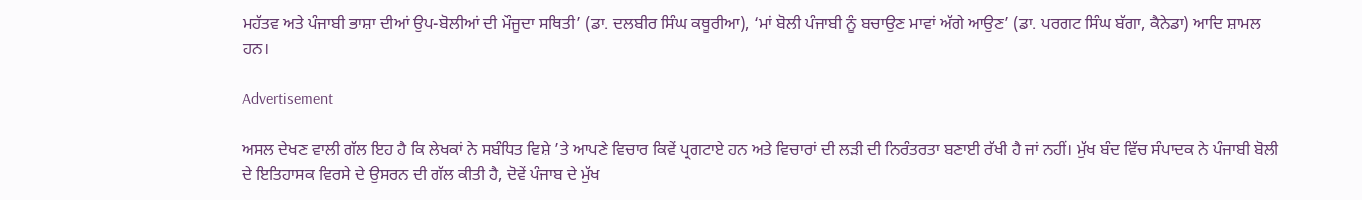ਮਹੱਤਵ ਅਤੇ ਪੰਜਾਬੀ ਭਾਸ਼ਾ ਦੀਆਂ ਉਪ-ਬੋਲੀਆਂ ਦੀ ਮੌਜੂਦਾ ਸਥਿਤੀ’ (ਡਾ. ਦਲਬੀਰ ਸਿੰਘ ਕਥੂਰੀਆ), ‘ਮਾਂ ਬੋਲੀ ਪੰਜਾਬੀ ਨੂੰ ਬਚਾਉਣ ਮਾਵਾਂ ਅੱਗੇ ਆਉਣ’ (ਡਾ. ਪਰਗਟ ਸਿੰਘ ਬੱਗਾ, ਕੈਨੇਡਾ) ਆਦਿ ਸ਼ਾਮਲ ਹਨ।

Advertisement

ਅਸਲ ਦੇਖਣ ਵਾਲੀ ਗੱਲ ਇਹ ਹੈ ਕਿ ਲੇਖਕਾਂ ਨੇ ਸਬੰਧਿਤ ਵਿਸ਼ੇ ’ਤੇ ਆਪਣੇ ਵਿਚਾਰ ਕਿਵੇਂ ਪ੍ਰਗਟਾਏ ਹਨ ਅਤੇ ਵਿਚਾਰਾਂ ਦੀ ਲੜੀ ਦੀ ਨਿਰੰਤਰਤਾ ਬਣਾਈ ਰੱਖੀ ਹੈ ਜਾਂ ਨਹੀਂ। ਮੁੱਖ ਬੰਦ ਵਿੱਚ ਸੰਪਾਦਕ ਨੇ ਪੰਜਾਬੀ ਬੋਲੀ ਦੇ ਇਤਿਹਾਸਕ ਵਿਰਸੇ ਦੇ ਉਸਰਨ ਦੀ ਗੱਲ ਕੀਤੀ ਹੈ, ਦੋਵੇਂ ਪੰਜਾਬ ਦੇ ਮੁੱਖ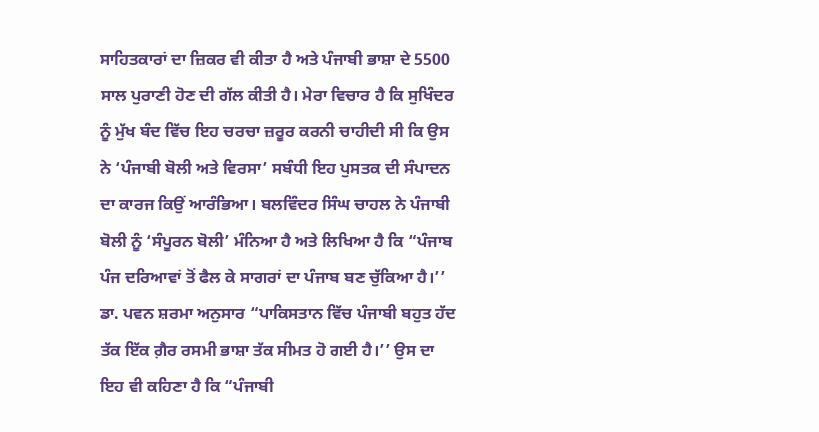ਸਾਹਿਤਕਾਰਾਂ ਦਾ ਜ਼ਿਕਰ ਵੀ ਕੀਤਾ ਹੈ ਅਤੇ ਪੰਜਾਬੀ ਭਾਸ਼ਾ ਦੇ 5500 ਸਾਲ ਪੁਰਾਣੀ ਹੋਣ ਦੀ ਗੱਲ ਕੀਤੀ ਹੈ। ਮੇਰਾ ਵਿਚਾਰ ਹੈ ਕਿ ਸੁਖਿੰਦਰ ਨੂੰ ਮੁੱਖ ਬੰਦ ਵਿੱਚ ਇਹ ਚਰਚਾ ਜ਼ਰੂਰ ਕਰਨੀ ਚਾਹੀਦੀ ਸੀ ਕਿ ਉਸ ਨੇ ‘ਪੰਜਾਬੀ ਬੋਲੀ ਅਤੇ ਵਿਰਸਾ’ ਸਬੰਧੀ ਇਹ ਪੁਸਤਕ ਦੀ ਸੰਪਾਦਨ ਦਾ ਕਾਰਜ ਕਿਉਂ ਆਰੰਭਿਆ। ਬਲਵਿੰਦਰ ਸਿੰਘ ਚਾਹਲ ਨੇ ਪੰਜਾਬੀ ਬੋਲੀ ਨੂੰ ‘ਸੰਪੂਰਨ ਬੋਲੀ’ ਮੰਨਿਆ ਹੈ ਅਤੇ ਲਿਖਿਆ ਹੈ ਕਿ “ਪੰਜਾਬ ਪੰਜ ਦਰਿਆਵਾਂ ਤੋਂ ਫੈਲ ਕੇ ਸਾਗਰਾਂ ਦਾ ਪੰਜਾਬ ਬਣ ਚੁੱਕਿਆ ਹੈ।’’ ਡਾ. ਪਵਨ ਸ਼ਰਮਾ ਅਨੁਸਾਰ “ਪਾਕਿਸਤਾਨ ਵਿੱਚ ਪੰਜਾਬੀ ਬਹੁਤ ਹੱਦ ਤੱਕ ਇੱਕ ਗ਼ੈਰ ਰਸਮੀ ਭਾਸ਼ਾ ਤੱਕ ਸੀਮਤ ਹੋ ਗਈ ਹੈ।’’ ਉਸ ਦਾ ਇਹ ਵੀ ਕਹਿਣਾ ਹੈ ਕਿ “ਪੰਜਾਬੀ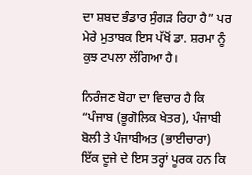ਦਾ ਸ਼ਬਦ ਭੰਡਾਰ ਸੁੰਗੜ ਰਿਹਾ ਹੈ” ਪਰ ਮੇਰੇ ਮੁਤਾਬਕ ਇਸ ਪੱਖੋਂ ਡਾ. ਸ਼ਰਮਾ ਨੂੰ ਕੁਝ ਟਪਲਾ ਲੱਗਿਆ ਹੈ।

ਨਿਰੰਜਣ ਬੋਹਾ ਦਾ ਵਿਚਾਰ ਹੈ ਕਿ “ਪੰਜਾਬ (ਭੂਗੋਲਿਕ ਖੇਤਰ), ਪੰਜਾਬੀ ਬੋਲੀ ਤੇ ਪੰਜਾਬੀਅਤ (ਭਾਈਚਾਰਾ) ਇੱਕ ਦੂਜੇ ਦੇ ਇਸ ਤਰ੍ਹਾਂ ਪੂਰਕ ਹਨ ਕਿ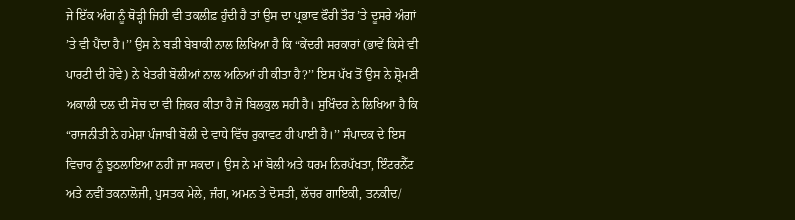ਜੇ ਇੱਕ ਅੰਗ ਨੂੰ ਥੋੜ੍ਹੀ ਜਿਹੀ ਵੀ ਤਕਲੀਫ਼ ਹੁੰਦੀ ਹੈ ਤਾਂ ਉਸ ਦਾ ਪ੍ਰਭਾਵ ਫੌਰੀ ਤੌਰ ’ਤੇ ਦੂਸਰੇ ਅੰਗਾਂ ’ਤੇ ਵੀ ਪੈਂਦਾ ਹੈ।’’ ਉਸ ਨੇ ਬੜੀ ਬੇਬਾਕੀ ਨਾਲ ਲਿਖਿਆ ਹੈ ਕਿ “ਕੇਂਦਰੀ ਸਰਕਾਰਾਂ (ਭਾਵੇਂ ਕਿਸੇ ਵੀ ਪਾਰਟੀ ਦੀ ਹੋਵੇ) ਨੇ ਖੇਤਰੀ ਬੋਲੀਆਂ ਨਾਲ ਅਨਿਆਂ ਹੀ ਕੀਤਾ ਹੈ?’’ ਇਸ ਪੱਖ ਤੋਂ ਉਸ ਨੇ ਸ਼੍ਰੋਮਣੀ ਅਕਾਲੀ ਦਲ ਦੀ ਸੋਚ ਦਾ ਵੀ ਜ਼ਿਕਰ ਕੀਤਾ ਹੈ ਜੋ ਬਿਲਕੁਲ ਸਹੀ ਹੈ। ਸੁਖਿੰਦਰ ਨੇ ਲਿਖਿਆ ਹੈ ਕਿ “ਰਾਜਨੀਤੀ ਨੇ ਹਮੇਸ਼ਾ ਪੰਜਾਬੀ ਬੋਲੀ ਦੇ ਵਾਧੇ ਵਿੱਚ ਰੁਕਾਵਟ ਹੀ ਪਾਈ ਹੈ।’’ ਸੰਪਾਦਕ ਦੇ ਇਸ ਵਿਚਾਰ ਨੂੰ ਝੁਠਲਾਇਆ ਨਹੀਂ ਜਾ ਸਕਦਾ। ਉਸ ਨੇ ਮਾਂ ਬੋਲੀ ਅਤੇ ਧਰਮ ਨਿਰਪੱਖਤਾ, ਇੰਟਰਨੈੱਟ ਅਤੇ ਨਵੀਂ ਤਕਨਾਲੋਜੀ, ਪੁਸਤਕ ਮੇਲੇ, ਜੰਗ, ਅਮਨ ਤੇ ਦੋਸਤੀ, ਲੱਚਰ ਗਾਇਕੀ, ਤਨਕੀਦ/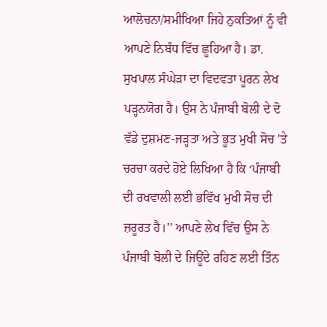ਆਲੋਚਨਾ/ਸਮੀਖਿਆ ਜਿਹੇ ਨੁਕਤਿਆਂ ਨੂੰ ਵੀ ਆਪਣੇ ਨਿਬੰਧ ਵਿੱਚ ਛੂਹਿਆ ਹੈ। ਡਾ. ਸੁਖਪਾਲ ਸੰਘੇੜਾ ਦਾ ਵਿਦਵਤਾ ਪੂਰਨ ਲੇਖ ਪੜ੍ਹਨਯੋਗ ਹੈ। ਉਸ ਨੇ ਪੰਜਾਬੀ ਬੋਲੀ ਦੇ ਦੋ ਵੱਡੇ ਦੁਸ਼ਮਣ-ਜੜ੍ਹਤਾ ਅਤੇ ਭੂਤ ਮੁਖੀ ਸੋਚ ’ਤੇ ਚਰਚਾ ਕਰਦੇ ਹੋਏ ਲਿਖਿਆ ਹੈ ਕਿ ‘ਪੰਜਾਬੀ ਦੀ ਰਖਵਾਲੀ ਲਈ ਭਵਿੱਖ ਮੁਖੀ ਸੋਚ ਦੀ ਜ਼ਰੂਰਤ ਹੈ।’’ ਆਪਣੇ ਲੇਖ ਵਿੱਚ ਉਸ ਨੇ ਪੰਜਾਬੀ ਬੋਲੀ ਦੇ ਜਿਊਂਦੇ ਰਹਿਣ ਲਈ ਤਿੰਨ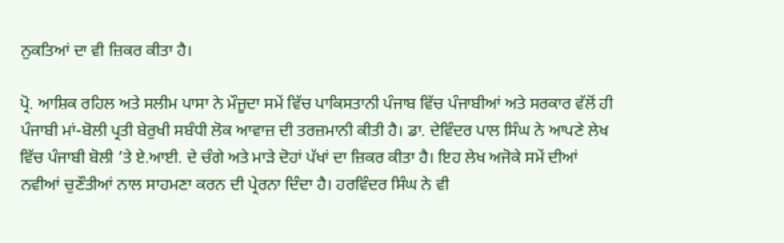ਨੁਕਤਿਆਂ ਦਾ ਵੀ ਜ਼ਿਕਰ ਕੀਤਾ ਹੈ।

ਪ੍ਰੋ. ਆਸ਼ਿਕ ਰਹਿਲ ਅਤੇ ਸਲੀਮ ਪਾਸਾ ਨੇ ਮੌਜੂਦਾ ਸਮੇਂ ਵਿੱਚ ਪਾਕਿਸਤਾਨੀ ਪੰਜਾਬ ਵਿੱਚ ਪੰਜਾਬੀਆਂ ਅਤੇ ਸਰਕਾਰ ਵੱਲੋਂ ਹੀ ਪੰਜਾਬੀ ਮਾਂ-ਬੋਲੀ ਪ੍ਰਤੀ ਬੇਰੁਖੀ ਸਬੰਧੀ ਲੋਕ ਆਵਾਜ਼ ਦੀ ਤਰਜ਼ਮਾਨੀ ਕੀਤੀ ਹੈ। ਡਾ. ਦੇਵਿੰਦਰ ਪਾਲ ਸਿੰਘ ਨੇ ਆਪਣੇ ਲੇਖ ਵਿੱਚ ਪੰਜਾਬੀ ਬੋਲੀ ’ਤੇ ਏ.ਆਈ. ਦੇ ਚੰਗੇ ਅਤੇ ਮਾੜੇ ਦੋਹਾਂ ਪੱਖਾਂ ਦਾ ਜ਼ਿਕਰ ਕੀਤਾ ਹੈ। ਇਹ ਲੇਖ ਅਜੋਕੇ ਸਮੇਂ ਦੀਆਂ ਨਵੀਆਂ ਚੁਣੌਤੀਆਂ ਨਾਲ ਸਾਹਮਣਾ ਕਰਨ ਦੀ ਪ੍ਰੇਰਨਾ ਦਿੰਦਾ ਹੈ। ਹਰਵਿੰਦਰ ਸਿੰਘ ਨੇ ਵੀ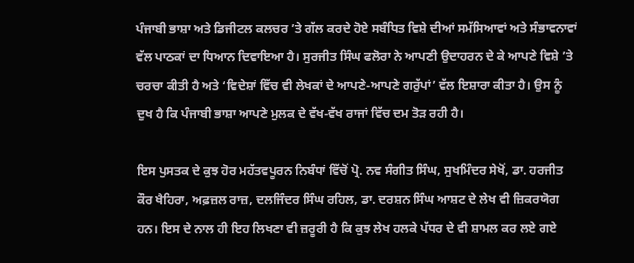ਪੰਜਾਬੀ ਭਾਸ਼ਾ ਅਤੇ ਡਿਜੀਟਲ ਕਲਚਰ ’ਤੇ ਗੱਲ ਕਰਦੇ ਹੋਏ ਸਬੰਧਿਤ ਵਿਸ਼ੇ ਦੀਆਂ ਸਮੱਸਿਆਵਾਂ ਅਤੇ ਸੰਭਾਵਨਾਵਾਂ ਵੱਲ ਪਾਠਕਾਂ ਦਾ ਧਿਆਨ ਦਿਵਾਇਆ ਹੈ। ਸੁਰਜੀਤ ਸਿੰਘ ਫਲੋਰਾ ਨੇ ਆਪਣੀ ਉਦਾਹਰਨ ਦੇ ਕੇ ਆਪਣੇ ਵਿਸ਼ੇ ’ਤੇ ਚਰਚਾ ਕੀਤੀ ਹੈ ਅਤੇ ‘ਵਿਦੇਸ਼ਾਂ ਵਿੱਚ ਵੀ ਲੇਖਕਾਂ ਦੇ ਆਪਣੇ-ਆਪਣੇ ਗਰੁੱਪਾਂ’ ਵੱਲ ਇਸ਼ਾਰਾ ਕੀਤਾ ਹੈ। ਉਸ ਨੂੰ ਦੁਖ ਹੈ ਕਿ ਪੰਜਾਬੀ ਭਾਸ਼ਾ ਆਪਣੇ ਮੁਲਕ ਦੇ ਵੱਖ-ਵੱਖ ਰਾਜਾਂ ਵਿੱਚ ਦਮ ਤੋੜ ਰਹੀ ਹੈ।

ਇਸ ਪੁਸਤਕ ਦੇ ਕੁਝ ਹੋਰ ਮਹੱਤਵਪੂਰਨ ਨਿਬੰਧਾਂ ਵਿੱਚੋਂ ਪ੍ਰੋ. ਨਵ ਸੰਗੀਤ ਸਿੰਘ, ਸੁਖਮਿੰਦਰ ਸੇਖੋਂ, ਡਾ. ਹਰਜੀਤ ਕੌਰ ਖੈਹਿਰਾ, ਅਫ਼ਜ਼ਲ ਰਾਜ਼, ਦਲਜਿੰਦਰ ਸਿੰਘ ਰਹਿਲ, ਡਾ. ਦਰਸ਼ਨ ਸਿੰਘ ਆਸ਼ਟ ਦੇ ਲੇਖ ਵੀ ਜ਼ਿਕਰਯੋਗ ਹਨ। ਇਸ ਦੇ ਨਾਲ ਹੀ ਇਹ ਲਿਖਣਾ ਵੀ ਜ਼ਰੂਰੀ ਹੈ ਕਿ ਕੁਝ ਲੇਖ ਹਲਕੇ ਪੱਧਰ ਦੇ ਵੀ ਸ਼ਾਮਲ ਕਰ ਲਏ ਗਏ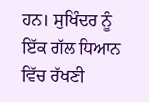ਹਨ। ਸੁਖਿੰਦਰ ਨੂੰ ਇੱਕ ਗੱਲ ਧਿਆਨ ਵਿੱਚ ਰੱਖਣੀ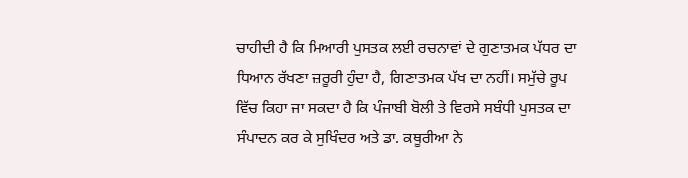ਚਾਹੀਦੀ ਹੈ ਕਿ ਮਿਆਰੀ ਪੁਸਤਕ ਲਈ ਰਚਨਾਵਾਂ ਦੇ ਗੁਣਾਤਮਕ ਪੱਧਰ ਦਾ ਧਿਆਨ ਰੱਖਣਾ ਜ਼ਰੂਰੀ ਹੁੰਦਾ ਹੈ, ਗਿਣਾਤਮਕ ਪੱਖ ਦਾ ਨਹੀਂ। ਸਮੁੱਚੇ ਰੂਪ ਵਿੱਚ ਕਿਹਾ ਜਾ ਸਕਦਾ ਹੈ ਕਿ ਪੰਜਾਬੀ ਬੋਲੀ ਤੇ ਵਿਰਸੇ ਸਬੰਧੀ ਪੁਸਤਕ ਦਾ ਸੰਪਾਦਨ ਕਰ ਕੇ ਸੁਖਿੰਦਰ ਅਤੇ ਡਾ. ਕਥੂਰੀਆ ਨੇ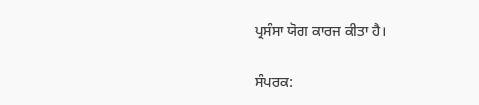ਪ੍ਰਸੰਸਾ ਯੋਗ ਕਾਰਜ ਕੀਤਾ ਹੈ।

ਸੰਪਰਕ: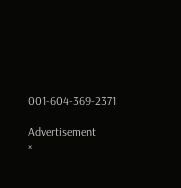001-604-369-2371

Advertisement
×